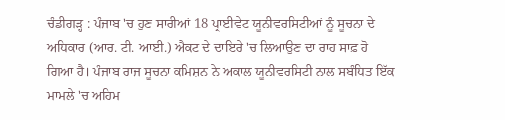ਚੰਡੀਗੜ੍ਹ : ਪੰਜਾਬ 'ਚ ਹੁਣ ਸਾਰੀਆਂ 18 ਪ੍ਰਾਈਵੇਟ ਯੂਨੀਵਰਸਿਟੀਆਂ ਨੂੰ ਸੂਚਨਾ ਦੇ ਅਧਿਕਾਰ (ਆਰ. ਟੀ. ਆਈ.) ਐਕਟ ਦੇ ਦਾਇਰੇ 'ਚ ਲਿਆਉਣ ਦਾ ਰਾਹ ਸਾਫ਼ ਹੋ ਗਿਆ ਹੈ। ਪੰਜਾਬ ਰਾਜ ਸੂਚਨਾ ਕਮਿਸ਼ਨ ਨੇ ਅਕਾਲ ਯੂਨੀਵਰਸਿਟੀ ਨਾਲ ਸਬੰਧਿਤ ਇੱਕ ਮਾਮਲੇ 'ਚ ਅਹਿਮ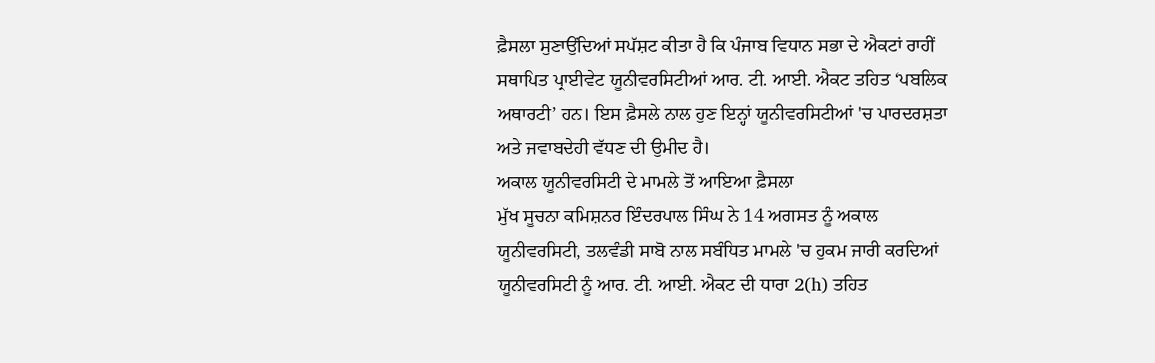ਫ਼ੈਸਲਾ ਸੁਣਾਉਂਦਿਆਂ ਸਪੱਸ਼ਟ ਕੀਤਾ ਹੈ ਕਿ ਪੰਜਾਬ ਵਿਧਾਨ ਸਭਾ ਦੇ ਐਕਟਾਂ ਰਾਹੀਂ ਸਥਾਪਿਤ ਪ੍ਰਾਈਵੇਟ ਯੂਨੀਵਰਸਿਟੀਆਂ ਆਰ. ਟੀ. ਆਈ. ਐਕਟ ਤਹਿਤ ‘ਪਬਲਿਕ ਅਥਾਰਟੀ’ ਹਨ। ਇਸ ਫ਼ੈਸਲੇ ਨਾਲ ਹੁਣ ਇਨ੍ਹਾਂ ਯੂਨੀਵਰਸਿਟੀਆਂ 'ਚ ਪਾਰਦਰਸ਼ਤਾ ਅਤੇ ਜਵਾਬਦੇਹੀ ਵੱਧਣ ਦੀ ਉਮੀਦ ਹੈ।
ਅਕਾਲ ਯੂਨੀਵਰਸਿਟੀ ਦੇ ਮਾਮਲੇ ਤੋਂ ਆਇਆ ਫ਼ੈਸਲਾ
ਮੁੱਖ ਸੂਚਨਾ ਕਮਿਸ਼ਨਰ ਇੰਦਰਪਾਲ ਸਿੰਘ ਨੇ 14 ਅਗਸਤ ਨੂੰ ਅਕਾਲ ਯੂਨੀਵਰਸਿਟੀ, ਤਲਵੰਡੀ ਸਾਬੋ ਨਾਲ ਸਬੰਧਿਤ ਮਾਮਲੇ 'ਚ ਹੁਕਮ ਜਾਰੀ ਕਰਦਿਆਂ ਯੂਨੀਵਰਸਿਟੀ ਨੂੰ ਆਰ. ਟੀ. ਆਈ. ਐਕਟ ਦੀ ਧਾਰਾ 2(h) ਤਹਿਤ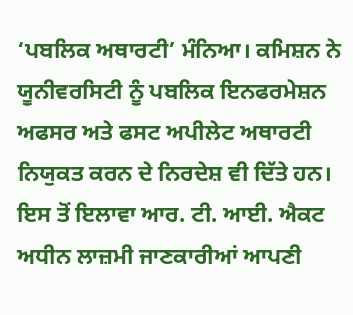‘ਪਬਲਿਕ ਅਥਾਰਟੀ’ ਮੰਨਿਆ। ਕਮਿਸ਼ਨ ਨੇ ਯੂਨੀਵਰਸਿਟੀ ਨੂੰ ਪਬਲਿਕ ਇਨਫਰਮੇਸ਼ਨ ਅਫਸਰ ਅਤੇ ਫਸਟ ਅਪੀਲੇਟ ਅਥਾਰਟੀ ਨਿਯੁਕਤ ਕਰਨ ਦੇ ਨਿਰਦੇਸ਼ ਵੀ ਦਿੱਤੇ ਹਨ। ਇਸ ਤੋਂ ਇਲਾਵਾ ਆਰ. ਟੀ. ਆਈ. ਐਕਟ ਅਧੀਨ ਲਾਜ਼ਮੀ ਜਾਣਕਾਰੀਆਂ ਆਪਣੀ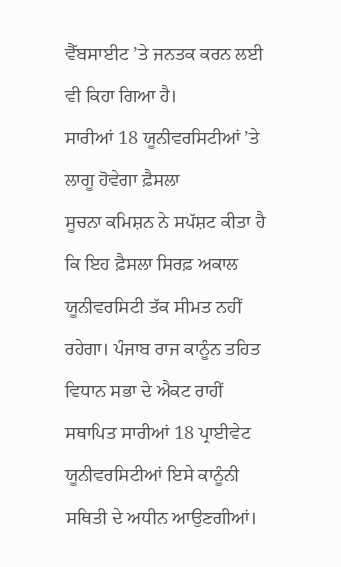ਵੈੱਬਸਾਈਟ ’ਤੇ ਜਨਤਕ ਕਰਨ ਲਈ ਵੀ ਕਿਹਾ ਗਿਆ ਹੈ।
ਸਾਰੀਆਂ 18 ਯੂਨੀਵਰਸਿਟੀਆਂ ’ਤੇ ਲਾਗੂ ਹੋਵੇਗਾ ਫ਼ੈਸਲਾ
ਸੂਚਨਾ ਕਮਿਸ਼ਨ ਨੇ ਸਪੱਸ਼ਟ ਕੀਤਾ ਹੈ ਕਿ ਇਹ ਫ਼ੈਸਲਾ ਸਿਰਫ਼ ਅਕਾਲ ਯੂਨੀਵਰਸਿਟੀ ਤੱਕ ਸੀਮਤ ਨਹੀਂ ਰਹੇਗਾ। ਪੰਜਾਬ ਰਾਜ ਕਾਨੂੰਨ ਤਹਿਤ ਵਿਧਾਨ ਸਭਾ ਦੇ ਐਕਟ ਰਾਹੀਂ ਸਥਾਪਿਤ ਸਾਰੀਆਂ 18 ਪ੍ਰਾਈਵੇਟ ਯੂਨੀਵਰਸਿਟੀਆਂ ਇਸੇ ਕਾਨੂੰਨੀ ਸਥਿਤੀ ਦੇ ਅਧੀਨ ਆਉਣਗੀਆਂ।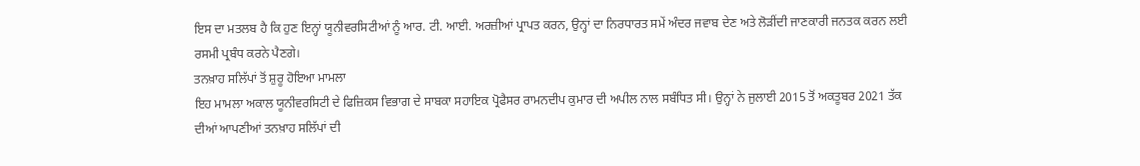ਇਸ ਦਾ ਮਤਲਬ ਹੈ ਕਿ ਹੁਣ ਇਨ੍ਹਾਂ ਯੂਨੀਵਰਸਿਟੀਆਂ ਨੂੰ ਆਰ. ਟੀ. ਆਈ. ਅਰਜ਼ੀਆਂ ਪ੍ਰਾਪਤ ਕਰਨ, ਉਨ੍ਹਾਂ ਦਾ ਨਿਰਧਾਰਤ ਸਮੇਂ ਅੰਦਰ ਜਵਾਬ ਦੇਣ ਅਤੇ ਲੋੜੀਂਦੀ ਜਾਣਕਾਰੀ ਜਨਤਕ ਕਰਨ ਲਈ ਰਸਮੀ ਪ੍ਰਬੰਧ ਕਰਨੇ ਪੈਣਗੇ।
ਤਨਖ਼ਾਹ ਸਲਿੱਪਾਂ ਤੋਂ ਸ਼ੁਰੂ ਹੋਇਆ ਮਾਮਲਾ
ਇਹ ਮਾਮਲਾ ਅਕਾਲ ਯੂਨੀਵਰਸਿਟੀ ਦੇ ਫਿਜ਼ਿਕਸ ਵਿਭਾਗ ਦੇ ਸਾਬਕਾ ਸਹਾਇਕ ਪ੍ਰੋਫੈਸਰ ਰਾਮਨਦੀਪ ਕੁਮਾਰ ਦੀ ਅਪੀਲ ਨਾਲ ਸਬੰਧਿਤ ਸੀ। ਉਨ੍ਹਾਂ ਨੇ ਜੁਲਾਈ 2015 ਤੋਂ ਅਕਤੂਬਰ 2021 ਤੱਕ ਦੀਆਂ ਆਪਣੀਆਂ ਤਨਖ਼ਾਹ ਸਲਿੱਪਾਂ ਦੀ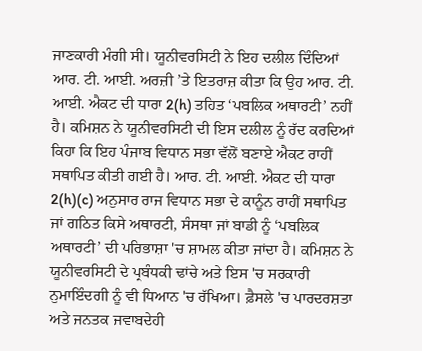ਜਾਣਕਾਰੀ ਮੰਗੀ ਸੀ। ਯੂਨੀਵਰਸਿਟੀ ਨੇ ਇਹ ਦਲੀਲ ਦਿੰਦਿਆਂ ਆਰ. ਟੀ. ਆਈ. ਅਰਜ਼ੀ ’ਤੇ ਇਤਰਾਜ਼ ਕੀਤਾ ਕਿ ਉਹ ਆਰ. ਟੀ. ਆਈ. ਐਕਟ ਦੀ ਧਾਰਾ 2(h) ਤਹਿਤ ‘ਪਬਲਿਕ ਅਥਾਰਟੀ’ ਨਹੀਂ ਹੈ। ਕਮਿਸ਼ਨ ਨੇ ਯੂਨੀਵਰਸਿਟੀ ਦੀ ਇਸ ਦਲੀਲ ਨੂੰ ਰੱਦ ਕਰਦਿਆਂ ਕਿਹਾ ਕਿ ਇਹ ਪੰਜਾਬ ਵਿਧਾਨ ਸਭਾ ਵੱਲੋਂ ਬਣਾਏ ਐਕਟ ਰਾਹੀਂ ਸਥਾਪਿਤ ਕੀਤੀ ਗਈ ਹੈ। ਆਰ. ਟੀ. ਆਈ. ਐਕਟ ਦੀ ਧਾਰਾ 2(h)(c) ਅਨੁਸਾਰ ਰਾਜ ਵਿਧਾਨ ਸਭਾ ਦੇ ਕਾਨੂੰਨ ਰਾਹੀਂ ਸਥਾਪਿਤ ਜਾਂ ਗਠਿਤ ਕਿਸੇ ਅਥਾਰਟੀ, ਸੰਸਥਾ ਜਾਂ ਬਾਡੀ ਨੂੰ ‘ਪਬਲਿਕ ਅਥਾਰਟੀ’ ਦੀ ਪਰਿਭਾਸ਼ਾ 'ਚ ਸ਼ਾਮਲ ਕੀਤਾ ਜਾਂਦਾ ਹੈ। ਕਮਿਸ਼ਨ ਨੇ ਯੂਨੀਵਰਸਿਟੀ ਦੇ ਪ੍ਰਬੰਧਕੀ ਢਾਂਚੇ ਅਤੇ ਇਸ 'ਚ ਸਰਕਾਰੀ ਨੁਮਾਇੰਦਗੀ ਨੂੰ ਵੀ ਧਿਆਨ 'ਚ ਰੱਖਿਆ। ਫ਼ੈਸਲੇ 'ਚ ਪਾਰਦਰਸ਼ਤਾ ਅਤੇ ਜਨਤਕ ਜਵਾਬਦੇਹੀ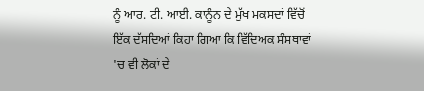ਨੂੰ ਆਰ. ਟੀ. ਆਈ. ਕਾਨੂੰਨ ਦੇ ਮੁੱਖ ਮਕਸਦਾਂ ਵਿੱਚੋਂ ਇੱਕ ਦੱਸਦਿਆਂ ਕਿਹਾ ਗਿਆ ਕਿ ਵਿੱਦਿਅਕ ਸੰਸਥਾਵਾਂ 'ਚ ਵੀ ਲੋਕਾਂ ਦੇ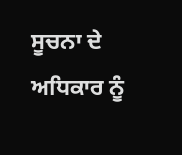ਸੂਚਨਾ ਦੇ ਅਧਿਕਾਰ ਨੂੰ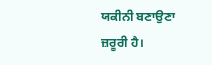ਯਕੀਨੀ ਬਣਾਉਣਾ ਜ਼ਰੂਰੀ ਹੈ।